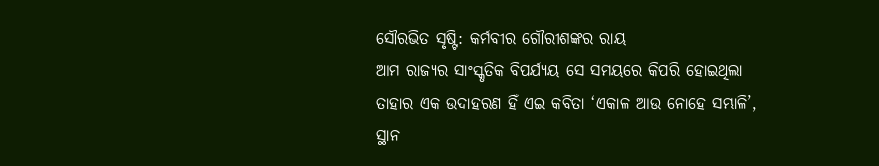ସୌରଭିତ ସୃଷ୍ଟି: କର୍ମବୀର ଗୌରୀଶଙ୍କର ରାୟ
ଆମ ରାଜ୍ୟର ସାଂସ୍କୃତିକ ବିପର୍ଯ୍ୟୟ ସେ ସମୟରେ କିପରି ହୋଇଥିଲା ତାହାର ଏକ ଉଦାହରଣ ହିଁ ଏଇ କବିତା ‘ଏକାଳ ଆଉ ନୋହେ ସମ୍ଭାଳି’, ସ୍ଥାନ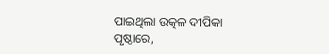ପାଇଥିଲା ଉତ୍କଳ ଦୀପିକା ପୃଷ୍ଠାରେ,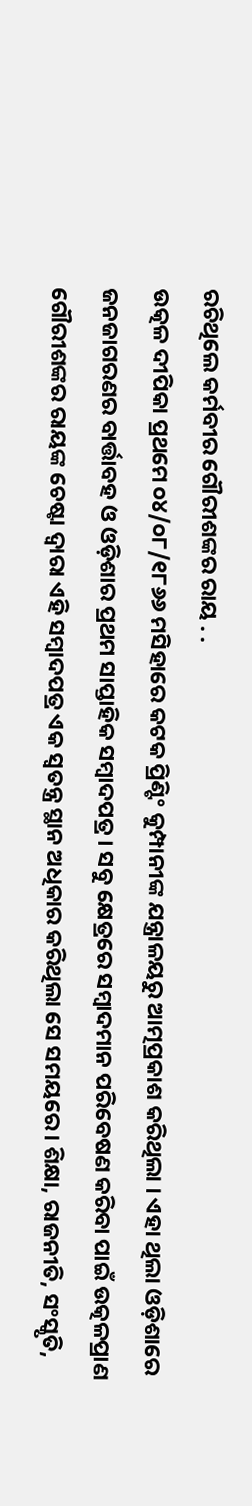ରଚିଥିଲେ କର୍ମବୀର ଗୌରୀଶଙ୍କର ରାୟ . .
ଉତ୍କଳ ଦୀପିକା ପ୍ରଥମେ ୦୪/୦୮/୧୮୬୬ ମସିହାରେ କଟକ ପ୍ରିଣ୍ଟିଂ କୁମ୍ପାନୀଙ୍କ ଯନ୍ତ୍ରାଳୟରୁ ଆତ୍ମପ୍ରକାଶ କରିଥିଲା । ଏହା ଥିଲା ଓଡ଼ିଶାରେ ଜନଜାଗରଣର ବାର୍ତ୍ତାବହ ଓ ଓଡ଼ିଶାର ପ୍ରଥମ ସାପ୍ତାହିକ ସମ୍ବାଦପତ୍ର । ସବୁ କ୍ଷେତ୍ରରେ ସମ୍ବାଦମାନ ପରିବେଷଣ କରିବା ପାଇଁ ଉତ୍କଳପ୍ରାଣ ଗୌରୀଶଙ୍କର ରାୟଙ୍କ ଚେଷ୍ଟା ଦ୍ଵାରା ଏହି ସମ୍ବାଦପତ୍ର ଏକ ସ୍ବତନ୍ତ୍ର ସ୍ଥାନ ଅଧିକାର କରିଥିଲା ସେ ସମୟରେ । ଶିକ୍ଷା, ରାଜନୀତି, ସଂସ୍କୃତି,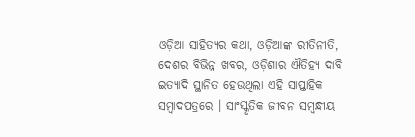ଓଡ଼ିଆ ସାହିତ୍ୟର କଥା, ଓଡ଼ିଆଙ୍କ ରୀତିନୀତି, ଦେଶର ବିଭିନ୍ନ ଖବର, ଓଡ଼ିଶାର ଐତିହ୍ୟ ଦାବି ଇତ୍ୟାଦି ସ୍ଥାନିତ ହେଉଥିଲା ଏହି ସାପ୍ତାହିକ ସମ୍ବାଦପତ୍ରରେ । ସାଂସ୍କୃତିକ ଜୀବନ ସମ୍ବନ୍ଧୀୟ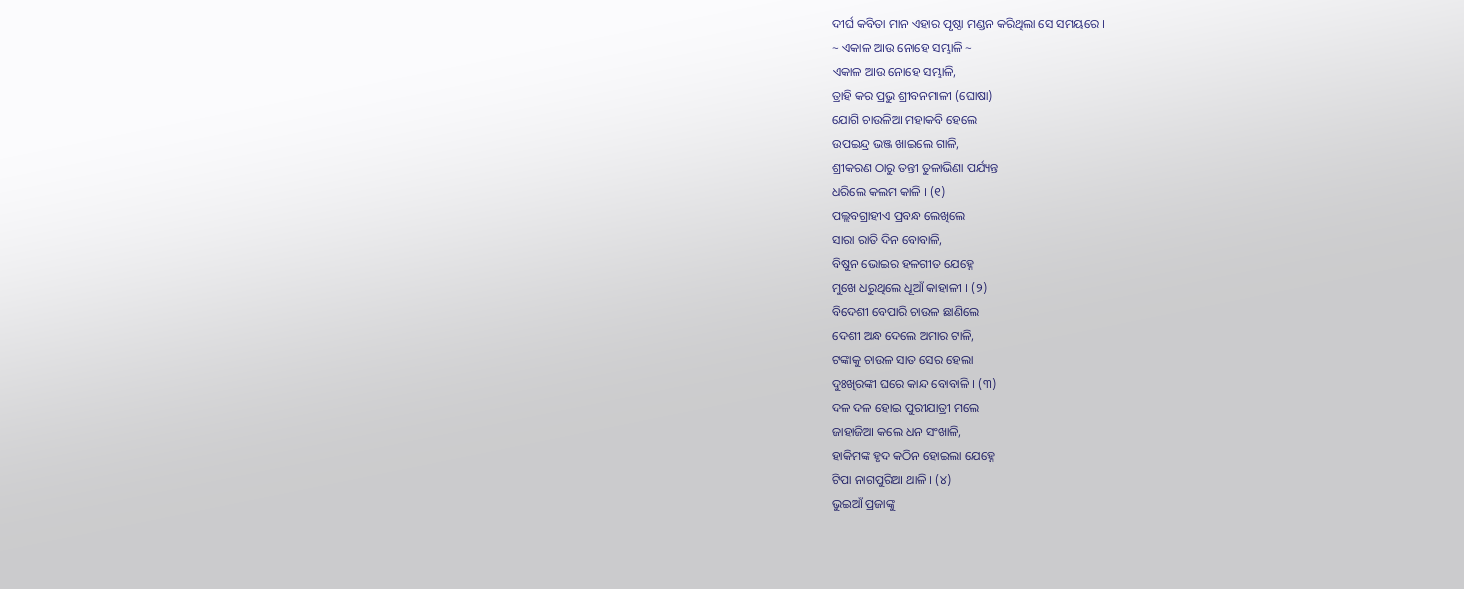ଦୀର୍ଘ କବିତା ମାନ ଏହାର ପୃଷ୍ଠା ମଣ୍ଡନ କରିଥିଲା ସେ ସମୟରେ ।
~ ଏକାଳ ଆଉ ନୋହେ ସମ୍ଭାଳି ~
ଏକାଳ ଆଉ ନୋହେ ସମ୍ଭାଳି,
ତ୍ରାହି କର ପ୍ରଭୁ ଶ୍ରୀବନମାଳୀ (ଘୋଷା)
ଯୋଗି ଚାଉଳିଆ ମହାକବି ହେଲେ
ଉପଇନ୍ଦ୍ର ଭଞ୍ଜ ଖାଇଲେ ଗାଳି,
ଶ୍ରୀକରଣ ଠାରୁ ତନ୍ତୀ ତୁଳାଭିଣା ପର୍ଯ୍ୟନ୍ତ
ଧରିଲେ କଲମ କାଳି । (୧)
ପଲ୍ଲବଗ୍ରାହୀଏ ପ୍ରବନ୍ଧ ଲେଖିଲେ
ସାରା ରାତି ଦିନ ବୋବାଳି,
ବିଷୁନ ଭୋଇର ହଳଗୀତ ଯେହ୍ନେ
ମୁଖେ ଧରୁଥିଲେ ଧୂଆଁ କାହାଳୀ । (୨)
ବିଦେଶୀ ବେପାରି ଚାଉଳ ଛାଣିଲେ
ଦେଶୀ ଅନ୍ଧ ଦେଲେ ଅମାର ଟାଳି,
ଟଙ୍କାକୁ ଚାଉଳ ସାତ ସେର ହେଲା
ଦୁଃଖିରଙ୍କୀ ଘରେ କାନ୍ଦ ବୋବାଳି । (୩)
ଦଳ ଦଳ ହୋଇ ପୁରୀଯାତ୍ରୀ ମଲେ
ଜାହାଜିଆ କଲେ ଧନ ସଂଖାଳି,
ହାକିମଙ୍କ ହୃଦ କଠିନ ହୋଇଲା ଯେହ୍ନେ
ଟିପା ନାଗପୁରିଆ ଥାଳି । (୪)
ଭୁଇଆଁ ପ୍ରଜାଙ୍କୁ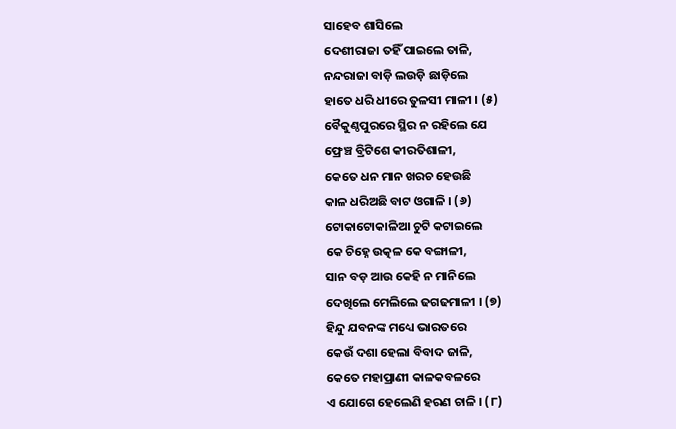ସାହେବ ଶାସିଲେ
ଦେଶୀରାଜା ତହିଁ ପାଇଲେ ତାଳି,
ନନ୍ଦରାଜା ବାଡ଼ି ଲଉଡ଼ି ଛାଡ଼ିଲେ
ହାତେ ଧରି ଧୀରେ ତୁଳସୀ ମାଳୀ । (୫)
ବୈକୁଣ୍ଠପୁରରେ ସ୍ଥିର ନ ରହିଲେ ଯେ
ଫ୍ରେଞ୍ଚ ବ୍ରିଟିଶେ କୀରତିଶାଳୀ,
କେତେ ଧନ ମାନ ଖରଚ ହେଉଛି
କାଳ ଧରିଅଛି ବାଟ ଓଗାଳି । (୬)
ଟୋକାଟୋକାଳିଆ ଚୁଟି କଟାଇଲେ
କେ ଚିହ୍ନେ ଉତ୍କଳ କେ ବଙ୍ଗାଳୀ,
ସାନ ବଡ଼ ଆଉ କେହି ନ ମାନିଲେ
ଦେଖିଲେ ମେଲିଲେ ଢଗଢମାଳୀ । (୭)
ହିନ୍ଦୁ ଯବନଙ୍କ ମଧ୍ୟେ ଭାରତରେ
କେଉଁ ଦଶା ହେଲା ବିବାଦ ଜାଳି,
କେତେ ମହାପ୍ରାଣୀ କାଳକବଳରେ
ଏ ଯୋଗେ ହେଲେଣି ହରଣ ଚାଳି । (୮)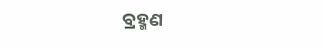ବ୍ରହ୍ମଣ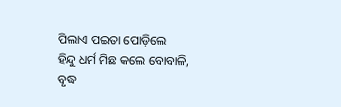ପିଲାଏ ପଇତା ପୋଡ଼ିଲେ
ହିନ୍ଦୁ ଧର୍ମ ମିଛ କଲେ ବୋବାଳି,
ବୃଦ୍ଧ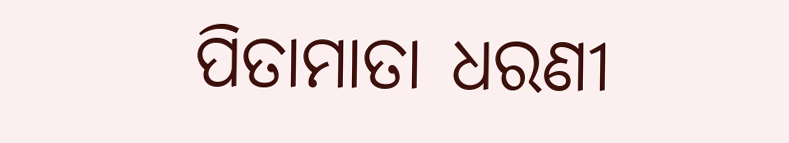ପିତାମାତା ଧରଣୀ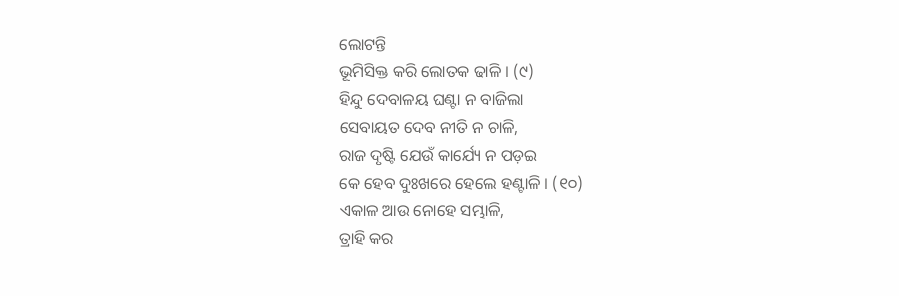ଲୋଟନ୍ତି
ଭୂମିସିକ୍ତ କରି ଲୋତକ ଢାଳି । (୯)
ହିନ୍ଦୁ ଦେବାଳୟ ଘଣ୍ଟା ନ ବାଜିଲା
ସେବାୟତ ଦେବ ନୀତି ନ ଚାଳି,
ରାଜ ଦୃଷ୍ଟି ଯେଉଁ କାର୍ଯ୍ୟେ ନ ପଡ଼ଇ
କେ ହେବ ଦୁଃଖରେ ହେଲେ ହଣ୍ଟାଳି । (୧୦)
ଏକାଳ ଆଉ ନୋହେ ସମ୍ଭାଳି,
ତ୍ରାହି କର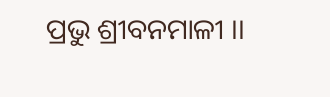ପ୍ରଭୁ ଶ୍ରୀବନମାଳୀ ।।